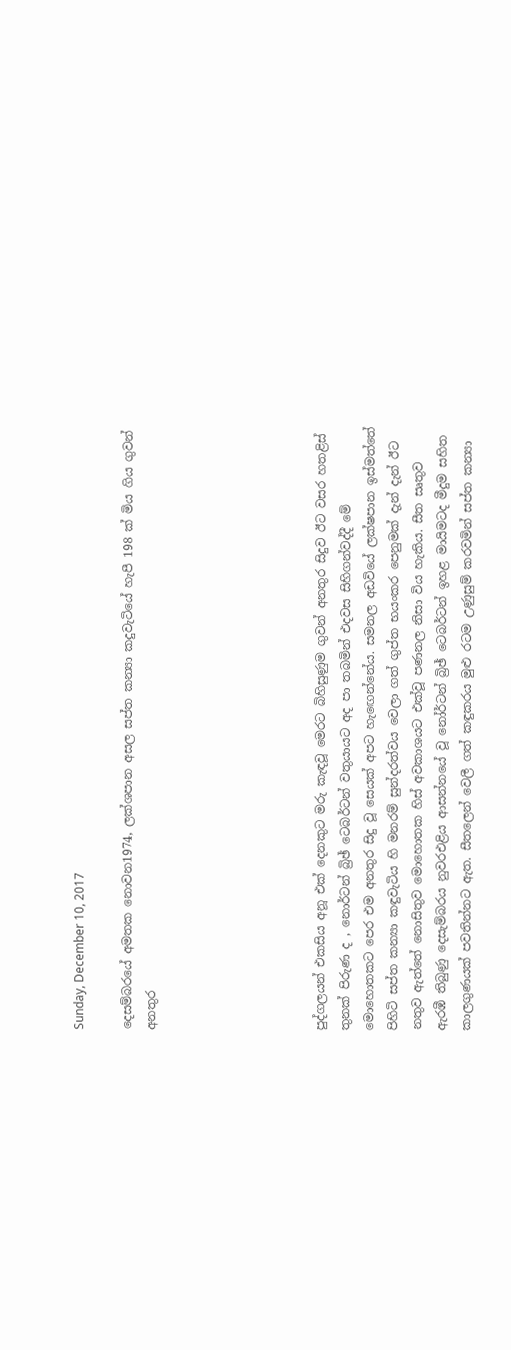Sunday, December 10, 2017

දෙසම්බරයේ අමතක නොවන1974, ලක්ශපාන අසල සප්ත කන්‍යා කදුවැටියේ හැපී 198 ක් මිය ගිය ගුවන් අනතුර






පුද්ගලයන් එකසිය අනූ එක්‌ දෙනකුට මරු කැඳවූ මෙරට බිහිසුණුම ගුවන් අනතුර සිදුව ඊට වසර හතළිස්‌ තුනක්‌ පිරුණ ද , නොර්ටන් බ්‍රිඡ් ටෙබර්ටන් වතුයායට අද පා තබමින් එදවස සිහිගන්වද්දී මේ මොහොතකට පෙර එම අනතුර සිදු වූ සෙයක්‌ අපට හැඟෙන්නේය. සමනල අඩවියේ ලක්‌ෂපාන ඉස්‌මත්තේ පිහිටි සප්ත කන්‍යා කඳුවැටිය හි මනරම් සුන්දරත්වය වෙලා ගත් ගුප්ත භයංකර පෙනුමක්‌ දැන් දැන් ඊට නතුව ඇත්තේ නොසිතුව මොහොතක හිස්‌ අවකාශයට එක්‌වූ පණනල නිසා විය හැකිය. සීත සෘතුව ඇරඹී තිබුණු දෙසැම්බරය නුවරඑළිය ආසන්නයේ වූ නෝර්ටන් බ්‍රිඡ් ටෙබර්ටන් ඉහළ මායිමටද මීදුම සහිත කාලගුණයක්‌ පවතින්නට ඇත. සීතලෙන් වෙලී ගත් කඳුකරය මුළු රටම උණුසුම් කරවමින් සප්ත කන්‍යා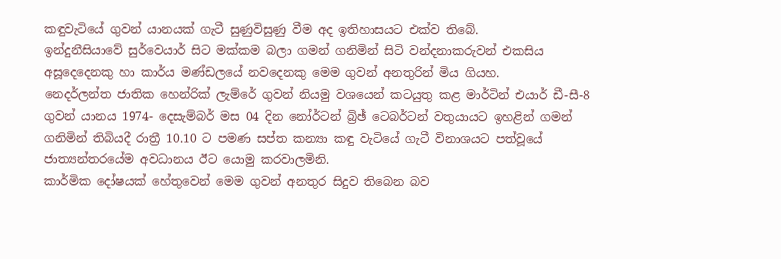කඳුවැටියේ ගුවන් යානයක්‌ ගැටී සුණුවිසුණු වීම අද ඉතිහාසයට එක්‌ව තිබේ.
ඉන්දුනීසියාවේ සුර්වෙයාර් සිට මක්‌කම බලා ගමන් ගනිමින් සිටි වන්දනාකරුවන් එකසිය අසූදෙදෙනකු හා කාර්ය මණ්‌ඩලයේ නවදෙනකු මෙම ගුවන් අනතුරින් මිය ගියහ.
නෙදර්ලන්ත ජාතික හෙන්රික්‌ ලැම්රේ ගුවන් නියමු වශයෙන් කටයුතු කළ මාර්ටින් එයාර් ඩී-සී-8 ගුවන් යානය 1974- දෙසැම්බර් මස 04 දින නෝර්ටන් බ්‍රිඡ් ටෙබර්ටන් වතුයායට ඉහළින් ගමන් ගනිමින් තිබියදී රාත්‍රී 10.10 ට පමණ සප්ත කන්‍යා කඳු වැටියේ ගැටී විනාශයට පත්වූයේ ජාත්‍යන්තරයේම අවධානය ඊට යොමු කරවාලමිනි.
කාර්මික දෝෂයක්‌ හේතුවෙන් මෙම ගුවන් අනතුර සිදුව තිබෙන බව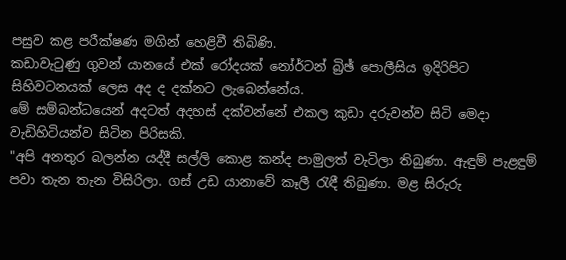පසුව කළ පරීක්‌ෂණ මගින් හෙළිවී තිබිණි.
කඩාවැටුණු ගුවන් යානයේ එක්‌ රෝදයක්‌ නෝර්ටන් බ්‍රිඡ් පොලීසිය ඉදිරිපිට සිහිවටනයක්‌ ලෙස අද ද දක්‌නට ලැබෙන්නේය.
මේ සම්බන්ධයෙන් අදටත් අදහස්‌ දක්‌වන්නේ එකල කුඩා දරුවන්ව සිටි මෙදා වැඩිහිටියන්ව සිටින පිරිසකි.
"අපි අනතුර බලන්න යද්දී සල්ලි කොළ කන්ද පාමුලත් වැටිලා තිබුණා. ඇඳුම් පැළඳුම් පවා තැන තැන විසිරිලා. ගස්‌ උඩ යානාවේ කෑලී රැඳී තිබුණා. මළ සිරුරු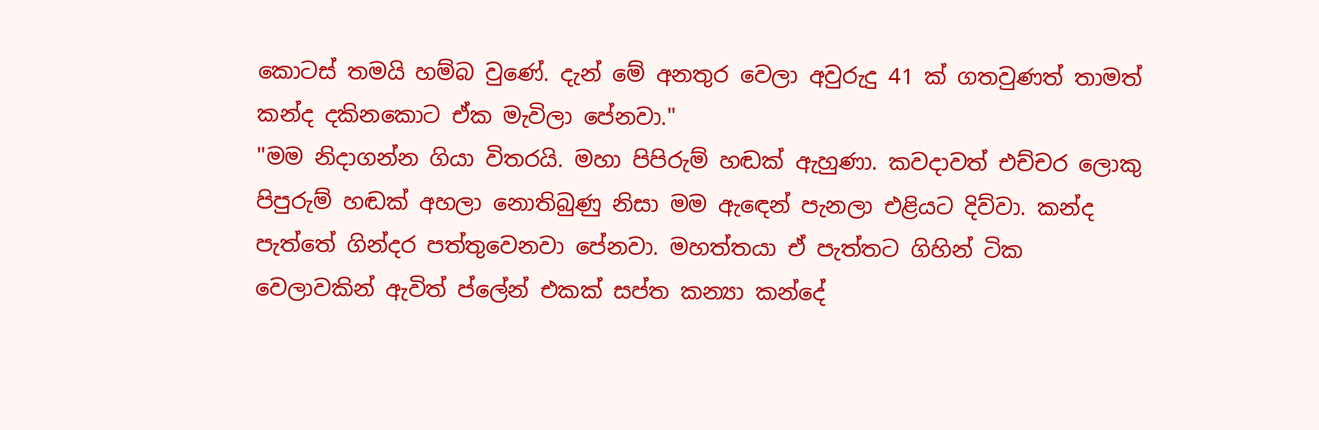කොටස්‌ තමයි හම්බ වුණේ. දැන් මේ අනතුර වෙලා අවුරුදු 41 ක්‌ ගතවුණත් තාමත් කන්ද දකිනකොට ඒක මැවිලා පේනවා."
"මම නිදාගන්න ගියා විතරයි. මහා පිපිරුම් හඬක්‌ ඇහුණා. කවදාවත් එච්චර ලොකු පිපුරුම් හඬක්‌ අහලා නොතිබුණු නිසා මම ඇඳෙන් පැනලා එළියට දිව්වා. කන්ද පැත්තේ ගින්දර පත්තුවෙනවා පේනවා. මහත්තයා ඒ පැත්තට ගිහින් ටික වෙලාවකින් ඇවිත් ප්ලේන් එකක්‌ සප්ත කන්‍යා කන්දේ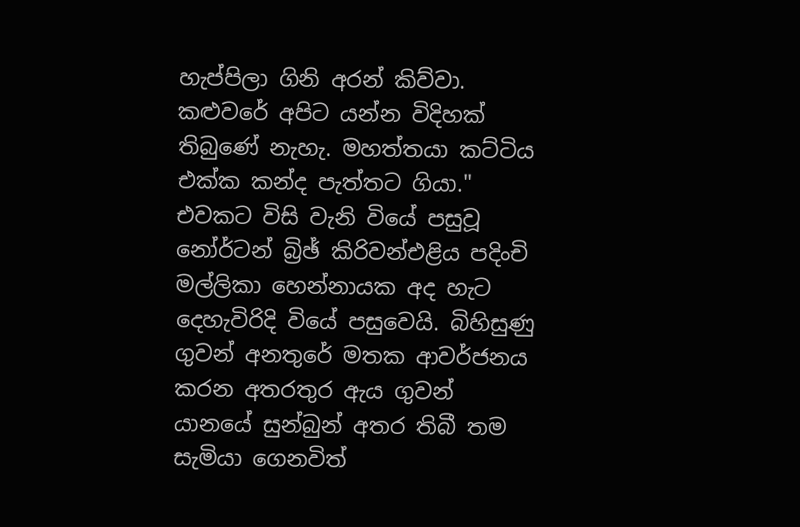හැප්පිලා ගිනි අරන් කිව්වා. කළුවරේ අපිට යන්න විදිහක්‌ තිබුණේ නැහැ. මහත්තයා කට්‌ටිය එක්‌ක කන්ද පැත්තට ගියා." එවකට විසි වැනි වියේ පසුවූ නෝර්ටන් බ්‍රිඡ් කිරිවන්එළිය පදිංචි මල්ලිකා හෙන්නායක අද හැට දෙහැවිරිදි වියේ පසුවෙයි. බිහිසුණු ගුවන් අනතුරේ මතක ආවර්ජනය කරන අතරතුර ඇය ගුවන් යානයේ සුන්බුන් අතර තිබී තම සැමියා ගෙනවිත්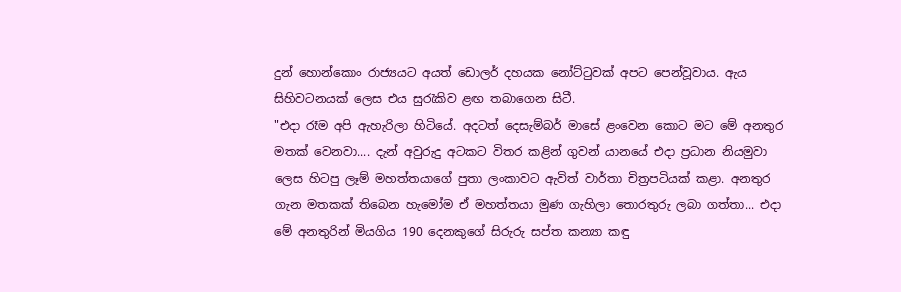දුන් හොන්කොං රාජ්‍යයට අයත් ඩොලර් දහයක නෝට්‌ටුවක්‌ අපට පෙන්වූවාය. ඇය සිහිවටනයක්‌ ලෙස එය සුරැකිව ළඟ තබාගෙන සිටී.
"එදා රෑම අපි ඇහැරිලා හිටියේ. අදටත් දෙසැම්බර් මාසේ ළංවෙන කොට මට මේ අනතුර මතක්‌ වෙනවා.... දැන් අවුරුදු අටකට විතර කළින් ගුවන් යානයේ එදා ප්‍රධාන නියමුවා ලෙස හිටපු ලෑම් මහත්තයාගේ පුතා ලංකාවට ඇවිත් වාර්තා චිත්‍රපටියක්‌ කළා. අනතුර ගැන මතකක්‌ තිබෙන හැමෝම ඒ මහත්තයා මුණ ගැහිලා තොරතුරු ලබා ගත්තා... එදා මේ අනතුරින් මියගිය 190 දෙනකුගේ සිරුරු සප්ත කන්‍යා කඳු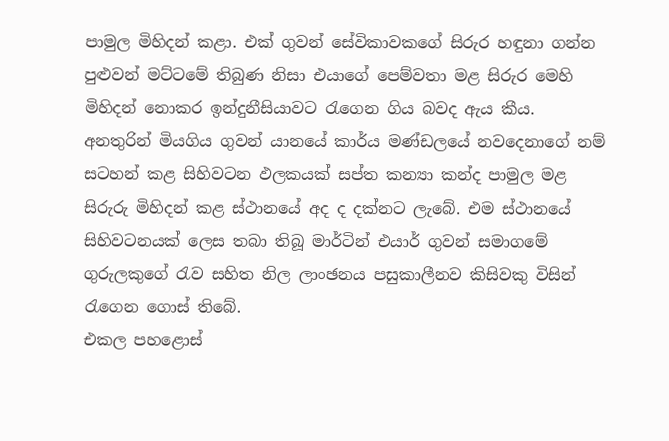පාමුල මිහිදන් කළා. එක්‌ ගුවන් සේවිකාවකගේ සිරුර හඳුනා ගන්න පුළුවන් මට්‌ටමේ තිබුණ නිසා එයාගේ පෙම්වතා මළ සිරුර මෙහි මිහිදන් නොකර ඉන්දුනීසියාවට රැගෙන ගිය බවද ඇය කීය.
අනතුරින් මියගිය ගුවන් යානයේ කාර්ය මණ්‌ඩලයේ නවදෙනාගේ නම් සටහන් කළ සිහිවටන ඵලකයක්‌ සප්ත කන්‍යා කන්ද පාමුල මළ සිරුරු මිහිදන් කළ ස්‌ථානයේ අද ද දක්‌නට ලැබේ. එම ස්‌ථානයේ සිහිවටනයක්‌ ලෙස තබා තිබූ මාර්ටින් එයාර් ගුවන් සමාගමේ ගුරුලකුගේ රැව සහිත නිල ලාංඡනය පසුකාලීනව කිසිවකු විසින් රැගෙන ගොස්‌ තිබේ.
එකල පහළොස්‌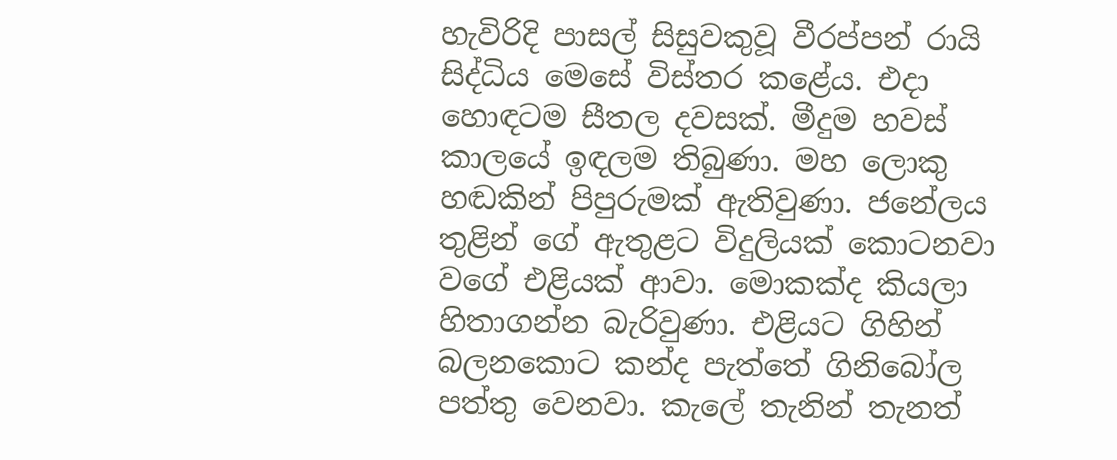හැවිරිදි පාසල් සිසුවකුවූ වීරප්පන් රායි සිද්ධිය මෙසේ විස්‌තර කළේය. එදා හොඳටම සීතල දවසක්‌. මීදුම හවස්‌ කාලයේ ඉඳලම තිබුණා. මහ ලොකු හඬකින් පිපුරුමක්‌ ඇතිවුණා. ජනේලය තුළින් ගේ ඇතුළට විදුලියක්‌ කොටනවා වගේ එළියක්‌ ආවා. මොකක්‌ද කියලා හිතාගන්න බැරිවුණා. එළියට ගිහින් බලනකොට කන්ද පැත්තේ ගිනිබෝල පත්තු වෙනවා. කැලේ තැනින් තැනත්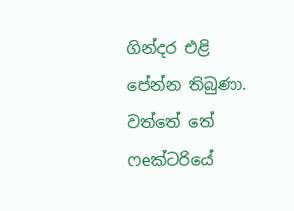ගින්දර එළි පේන්න තිබුණා. වත්තේ තේ ෆeක්‌ටරියේ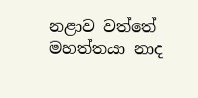නළාව වත්තේ මහත්තයා නාද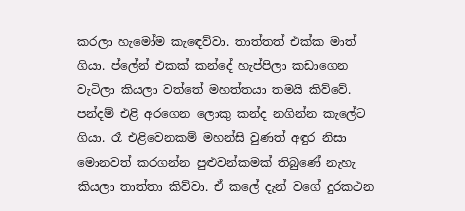කරලා හැමෝම කැඳෙව්වා. තාත්තත් එක්‌ක මාත් ගියා. ප්ලේන් එකක්‌ කන්දේ හැප්පිලා කඩාගෙන වැටිලා කියලා වත්තේ මහත්තයා තමයි කිව්වේ. පන්දම් එළි අරගෙන ලොකු කන්ද නගින්න කැලේට ගියා. රෑ එළිවෙනකම් මහන්සි වුණත් අඳුර නිසා මොනවත් කරගන්න පුළුවන්කමක්‌ තිබුණේ නැහැ කියලා තාත්තා කිව්වා. ඒ කලේ දැන් වගේ දුරකථන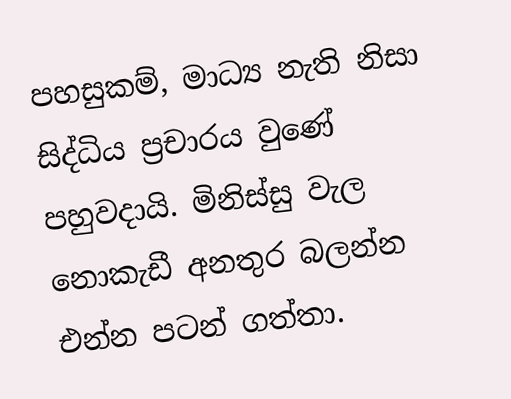පහසුකම්, මාධ්‍ය නැති නිසා සිද්ධිය ප්‍රචාරය වුණේ පහුවදායි. මිනිස්‌සු වැල නොකැඩී අනතුර බලන්න එන්න පටන් ගත්තා.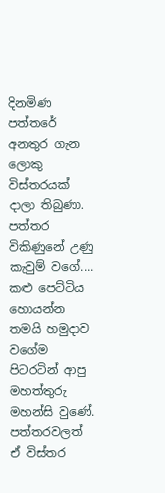දිනමිණ පත්තරේ අනතුර ගැන ලොකු විස්‌තරයක්‌ දාලා තිබුණා. පත්තර විකිණුනේ උණු කැවුම් වගේ.... කළු පෙට්‌ටිය හොයන්න තමයි හමුදාව වගේම පිටරටින් ආපු මහත්තුරු මහන්සි වුණේ. පත්තරවලත් ඒ විස්‌තර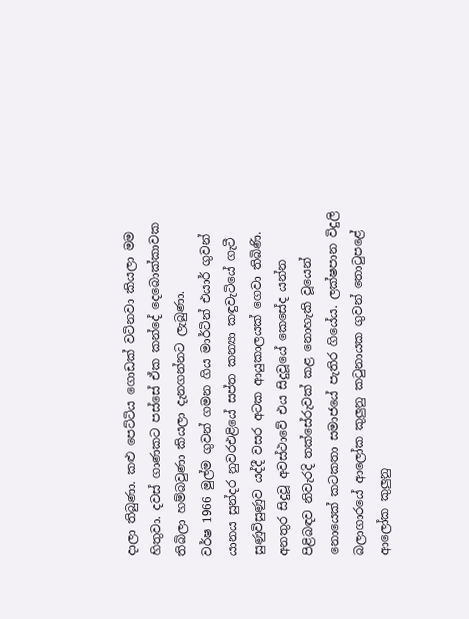දාලා තිබුණා. කළු පෙට්‌ටිය ගොඩක්‌ වටිනවා කියලා මම හිතුවා. දවස්‌ ගාණකට පස්‌සේ ඒක කන්දේ දෙබොක්‌කාවක තිබිලා හම්බවුණා කියලා දැනගන්නට ලැබුණා.
වර්ෂ 1966 මුල්ම ගුවන් ගමන ගිය මාර්ටින් එයාර් ගුවන් යානය සුන්දර නුවරඑළියේ සප්ත කන්‍යා කඳුවැටියේ ගැටී සුණුවිසුණුව යද්දී වසර අටක ආයුකාලයක්‌ ගෙවා තිබිණි. අනතුර සිදුවූ අවස්‌ථාවේ එය සිදුවූයේ කෙසේද යන්න පිළිබඳව නිවැරදි තක්‌සේරුවක්‌ කළ නොහැකි වූයෙන් නොයෙක්‌ කටකතා සමාජයේ පැතිර ගියේය. ලක්‌ෂපාන විදුලි බලාගාරයේ ආලෝක කුලුනු කටුනායක ගුවන් තොටුපළේ ආලෝක කුලුනු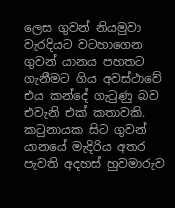ලෙස ගුවන් නියමුවා වැරදියට වටහාගෙන ගුවන් යානය පහතට ගැනීමට ගිය අවස්‌ථාවේ එය කන්දේ ගැටුණු බව එවැනි එක්‌ කතාවකි. කටුනායක සිට ගුවන් යානයේ මැදිරිය අතර පැවති අදහස්‌ හුවමාරුව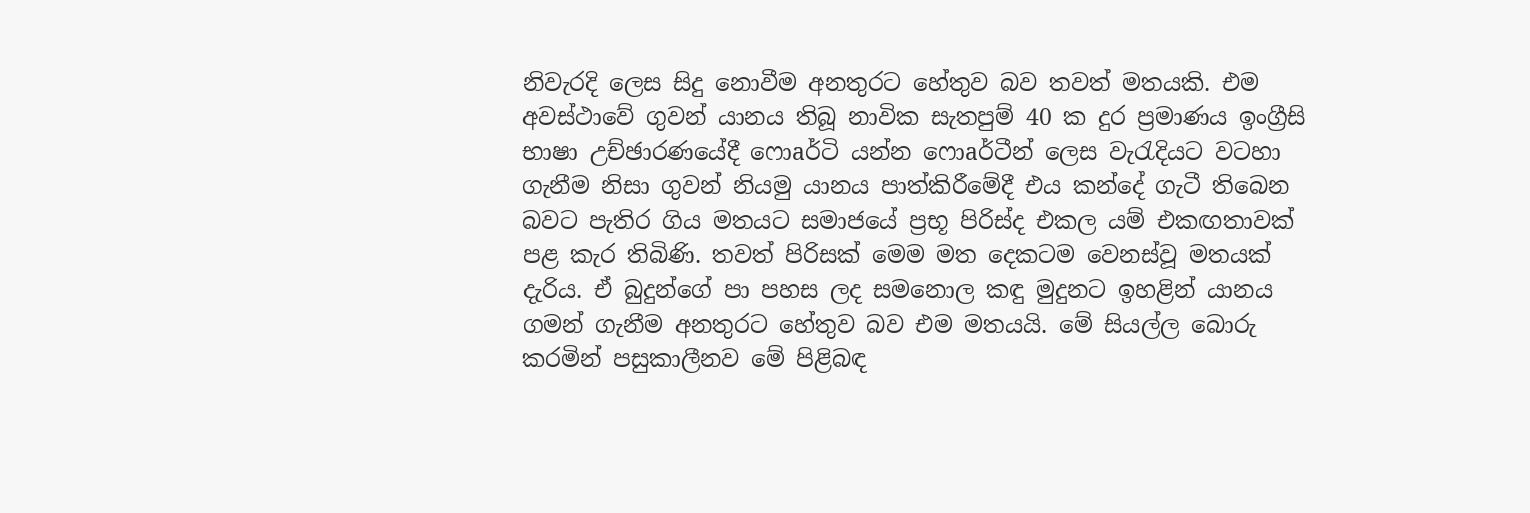නිවැරදි ලෙස සිදු නොවීම අනතුරට හේතුව බව තවත් මතයකි. එම අවස්‌ථාවේ ගුවන් යානය තිබූ නාවික සැතපුම් 40 ක දුර ප්‍රමාණය ඉංග්‍රීසි භාෂා උච්ඡාරණයේදී ෆොaර්ටි යන්න ෆොaර්ටීන් ලෙස වැරැදියට වටහා ගැනීම නිසා ගුවන් නියමු යානය පාත්කිරීමේදී එය කන්දේ ගැටී තිබෙන බවට පැතිර ගිය මතයට සමාජයේ ප්‍රභූ පිරිස්‌ද එකල යම් එකඟතාවක්‌ පළ කැර තිබිණි. තවත් පිරිසක්‌ මෙම මත දෙකටම වෙනස්‌වූ මතයක්‌ දැරිය. ඒ බුදුන්ගේ පා පහස ලද සමනොල කඳු මුදුනට ඉහළින් යානය ගමන් ගැනීම අනතුරට හේතුව බව එම මතයයි. මේ සියල්ල බොරු කරමින් පසුකාලීනව මේ පිළිබඳ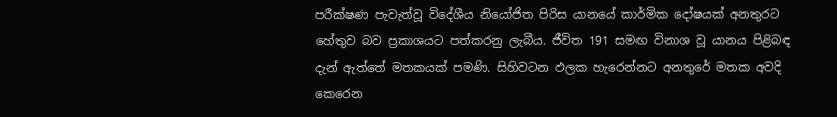පරීක්‌ෂණ පැවැත්වූ විදේශීය නියෝජිත පිරිස යානයේ කාර්මික දෝෂයක්‌ අනතුරට හේතුව බව ප්‍රකාශයට පත්කරනු ලැබීය. ජීවිත 191 සමඟ විනාශ වූ යානය පිළිබඳ දැන් ඇත්තේ මතකයක්‌ පමණි. සිහිවටන ඵලක හැරෙන්නට අනතුරේ මතක අවදි කෙරෙන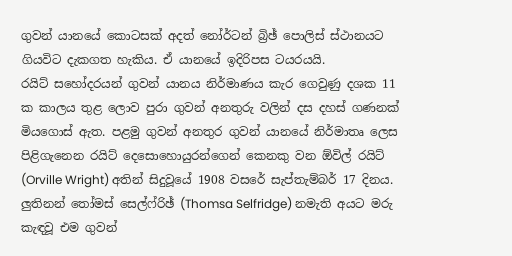ගුවන් යානයේ කොටසක්‌ අදත් නෝර්ටන් බ්‍රිඡ් පොලිස්‌ ස්‌ථානයට ගියවිට දැකගත හැකිය. ඒ යානයේ ඉදිරිපස ටයරයයි.
රයිට්‌ සහෝදරයන් ගුවන් යානය නිර්මාණය කැර ගෙවුණු දශක 11 ක කාලය තුළ ලොව පුරා ගුවන් අනතුරු වලින් දස දහස්‌ ගණනක්‌ මියගොස්‌ ඇත. පළමු ගුවන් අනතුර ගුවන් යානයේ නිර්මාතෘ ලෙස පිළිගැනෙන රයිට්‌ දෙසොහොයුරන්ගෙන් කෙනකු වන ඕවිල් රයිට්‌ (Orville Wright) අතින් සිදුවූයේ 1908 වසරේ සැප්තැම්බර් 17 දිනය. ලුතිනන් තෝමස්‌ සෙල්ෆ්රිඡ් (Thomsa Selfridge) නමැති අයට මරු කැඳවූ එම ගුවන්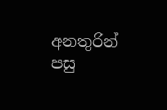අනතුරින් පසු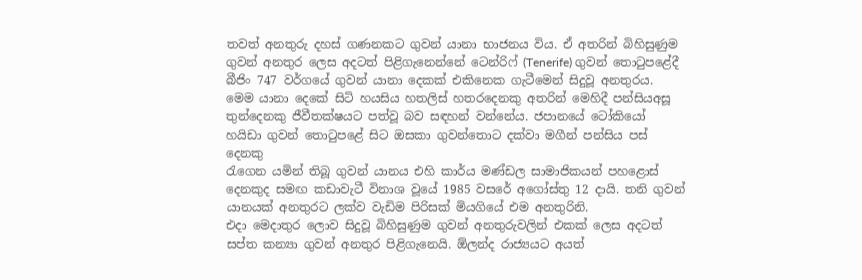තවත් අනතුරු දහස්‌ ගණනකට ගුවන් යානා භාජනය විය. ඒ අතරින් බිහිසුණුම ගුවන් අනතුර ලෙස අදටත් පිළිගැනෙන්නේ ටෙන්රිෆ් (Tenerife) ගුවන් තොටුපළේදී බීජිං 747 වර්ගයේ ගුවන් යානා දෙකක්‌ එකිනෙක ගැටීමෙන් සිදුවූ අනතුරය. මෙම යානා දෙකේ සිටි හයසිය හතලිස්‌ හතරදෙනකු අතරින් මෙහිදී පන්සියඅසූ තුන්දෙනකු ජීවීතක්‌ෂයට පත්වූ බව සඳහන් වන්නේය. ජපානයේ ටෝකියෝ හයිඩා ගුවන් තොටුපළේ සිට ඔසකා ගුවන්තොට දක්‌වා මගීන් පන්සිය පස්‌ දෙනකු
රැගෙන යමින් තිබූ ගුවන් යානය එහි කාර්ය මණ්‌ඩල සාමාජිකයන් පහළොස්‌ දෙනකුද සමඟ කඩාවැටී විනාශ වූයේ 1985 වසරේ අගෝස්‌තු 12 දායි. තනි ගුවන් යානයක්‌ අනතුරට ලක්‌ව වැඩිම පිරිසක්‌ මියගියේ එම අනතුරිනි.
එදා මෙදාතුර ලොව සිදුවූ බිහිසුණුම ගුවන් අනතුරුවලින් එකක්‌ ලෙස අදටත් සප්ත කන්‍යා ගුවන් අනතුර පිළිගැනෙයි. ඕලන්ද රාජ්‍යයට අයත්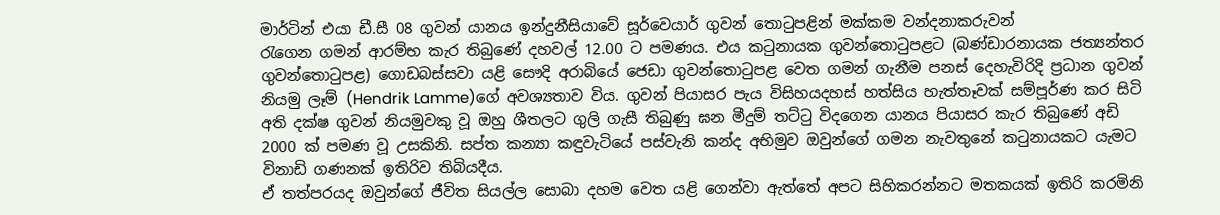මාර්ටින් එයා ඩී.සී 08 ගුවන් යානය ඉන්දුනීසියාවේ සූර්වෙයාර් ගුවන් තොටුපළින් මක්‌කම වන්දනාකරුවන්
රැගෙන ගමන් ආරම්භ කැර තිබුණේ දහවල් 12.00 ට පමණය. එය කටුනායක ගුවන්තොටුපළට (බණ්‌ඩාරනායක ජත්‍යන්තර ගුවන්තොටුපළ) ගොඩබස්‌සවා යළි සෞදි අරාබියේ ජෙඩා ගුවන්තොටුපළ වෙත ගමන් ගැනීම පනස්‌ දෙහැවිරිදි ප්‍රධාන ගුවන් නියමු ලෑම් (Hendrik Lamme)ගේ අවශ්‍යතාව විය. ගුවන් පියාසර පැය විසිහයදහස්‌ හත්සිය හැත්තෑවක්‌ සම්පූර්ණ කර සිටි අති දක්‌ෂ ගුවන් නියමුවකු වූ ඔහු ශීතලට ගුලි ගැසී තිබුණු ඝන මීදුම් තට්‌ටු විදගෙන යානය පියාසර කැර තිබුණේ අඩි 2000 ක්‌ පමණ වූ උසකිනි. සප්ත කන්‍යා කඳුවැටියේ පස්‌වැනි කන්ද අභිමුව ඔවුන්ගේ ගමන නැවතුනේ කටුනායකට යැමට විනාඩි ගණනක්‌ ඉතිරිව තිබියදීය.
ඒ තත්පරයද ඔවුන්ගේ ජීවිත සියල්ල සොබා දහම වෙත යළි ගෙන්වා ඇත්තේ අපට සිහිකරන්නට මතකයක්‌ ඉතිරි කරමිනි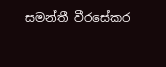සමන්තී වීරසේකර